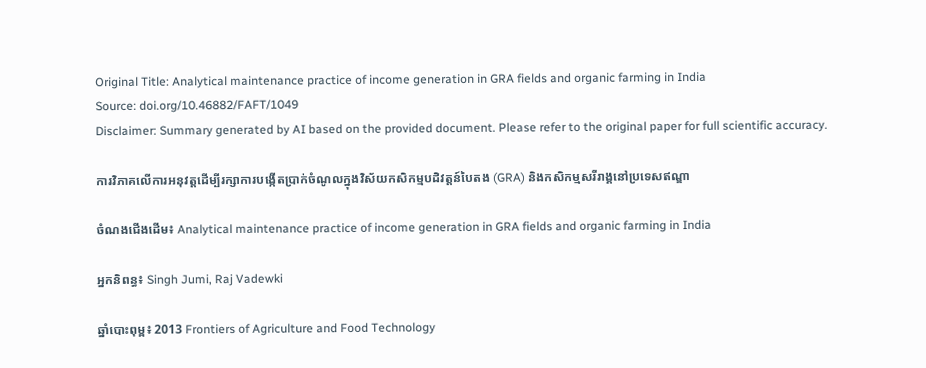Original Title: Analytical maintenance practice of income generation in GRA fields and organic farming in India
Source: doi.org/10.46882/FAFT/1049
Disclaimer: Summary generated by AI based on the provided document. Please refer to the original paper for full scientific accuracy.

ការវិភាគលើការអនុវត្តដើម្បីរក្សាការបង្កើតប្រាក់ចំណូលក្នុងវិស័យកសិកម្មបដិវត្តន៍បៃតង (GRA) និងកសិកម្មសរីរាង្គនៅប្រទេសឥណ្ឌា

ចំណងជើងដើម៖ Analytical maintenance practice of income generation in GRA fields and organic farming in India

អ្នកនិពន្ធ៖ Singh Jumi, Raj Vadewki

ឆ្នាំបោះពុម្ព៖ 2013 Frontiers of Agriculture and Food Technology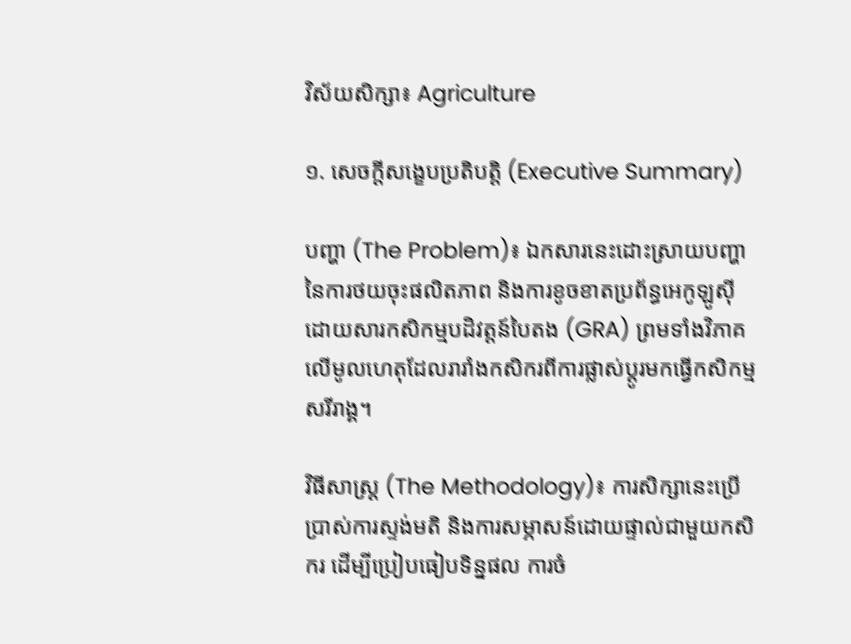វិស័យសិក្សា៖ Agriculture

១. សេចក្តីសង្ខេបប្រតិបត្តិ (Executive Summary)

បញ្ហា (The Problem)៖ ឯកសារនេះដោះស្រាយបញ្ហានៃការថយចុះផលិតភាព និងការខូចខាតប្រព័ន្ធអេកូឡូស៊ីដោយសារកសិកម្មបដិវត្តន៍បៃតង (GRA) ព្រមទាំងវិភាគលើមូលហេតុដែលរារាំងកសិករពីការផ្លាស់ប្តូរមកធ្វើកសិកម្មសរីរាង្គ។

វិធីសាស្ត្រ (The Methodology)៖ ការសិក្សានេះប្រើប្រាស់ការស្ទង់មតិ និងការសម្ភាសន៍ដោយផ្ទាល់ជាមួយកសិករ ដើម្បីប្រៀបធៀបទិន្នផល ការចំ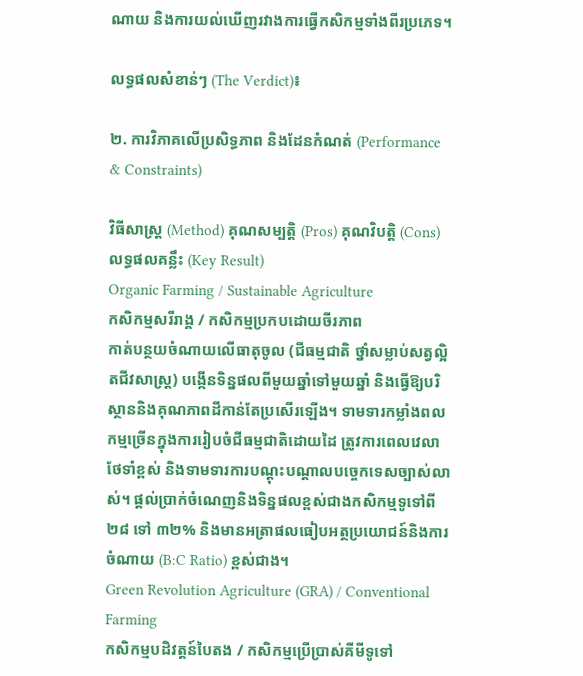ណាយ និងការយល់ឃើញរវាងការធ្វើកសិកម្មទាំងពីរប្រភេទ។

លទ្ធផលសំខាន់ៗ (The Verdict)៖

២. ការវិភាគលើប្រសិទ្ធភាព និងដែនកំណត់ (Performance & Constraints)

វិធីសាស្ត្រ (Method) គុណសម្បត្តិ (Pros) គុណវិបត្តិ (Cons) លទ្ធផលគន្លឹះ (Key Result)
Organic Farming / Sustainable Agriculture
កសិកម្មសរីរាង្គ / កសិកម្មប្រកបដោយចីរភាព
កាត់បន្ថយចំណាយលើធាតុចូល (ជីធម្មជាតិ ថ្នាំសម្លាប់សត្វល្អិតជីវសាស្រ្ត) បង្កើនទិន្នផលពីមួយឆ្នាំទៅមួយឆ្នាំ និងធ្វើឱ្យបរិស្ថាននិងគុណភាពដីកាន់តែប្រសើរឡើង។ ទាមទារកម្លាំងពលកម្មច្រើនក្នុងការរៀបចំជីធម្មជាតិដោយដៃ ត្រូវការពេលវេលាថែទាំខ្ពស់ និងទាមទារការបណ្តុះបណ្តាលបច្ចេកទេសច្បាស់លាស់។ ផ្តល់ប្រាក់ចំណេញនិងទិន្នផលខ្ពស់ជាងកសិកម្មទូទៅពី ២៨ ទៅ ៣២% និងមានអត្រាផលធៀបអត្ថប្រយោជន៍និងការចំណាយ (B:C Ratio) ខ្ពស់ជាង។
Green Revolution Agriculture (GRA) / Conventional Farming
កសិកម្មបដិវត្តន៍បៃតង / កសិកម្មប្រើប្រាស់គីមីទូទៅ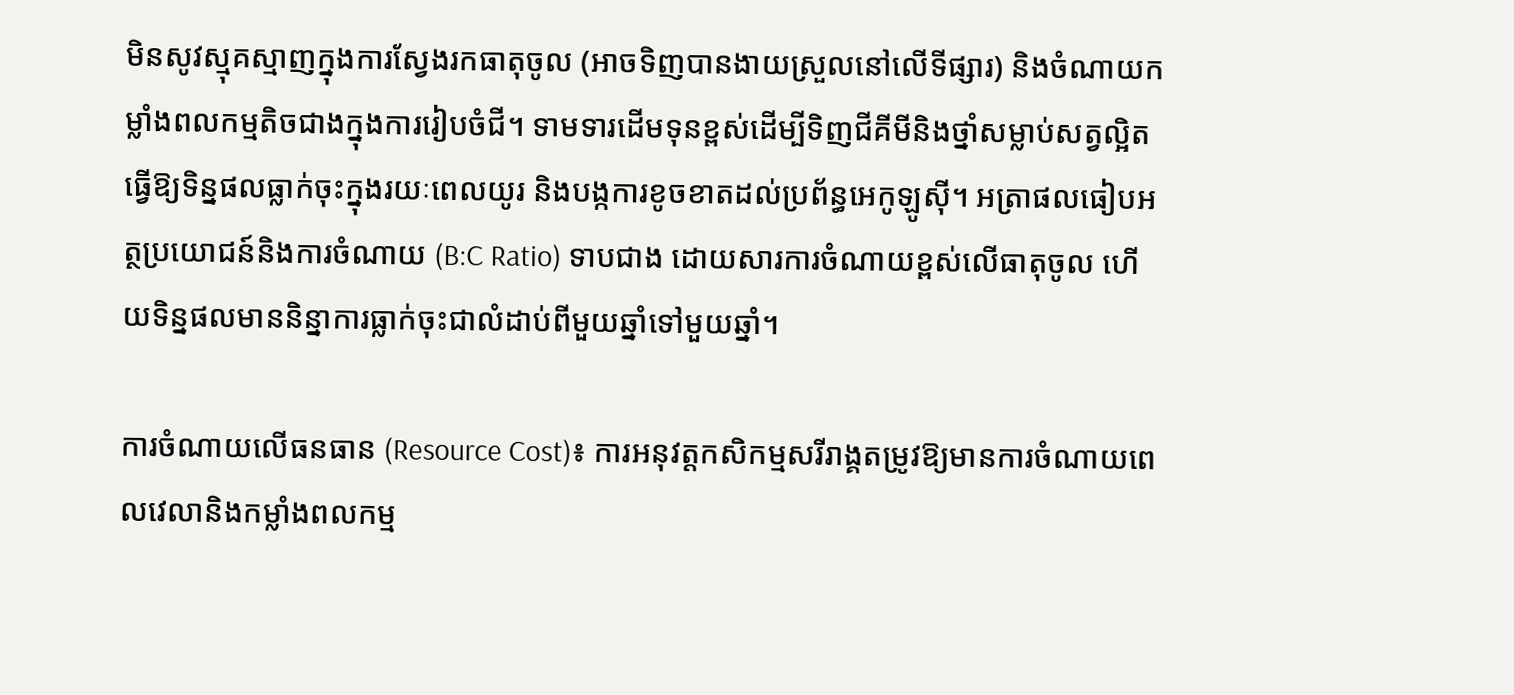មិនសូវស្មុគស្មាញក្នុងការស្វែងរកធាតុចូល (អាចទិញបានងាយស្រួលនៅលើទីផ្សារ) និងចំណាយកម្លាំងពលកម្មតិចជាងក្នុងការរៀបចំជី។ ទាមទារដើមទុនខ្ពស់ដើម្បីទិញជីគីមីនិងថ្នាំសម្លាប់សត្វល្អិត ធ្វើឱ្យទិន្នផលធ្លាក់ចុះក្នុងរយៈពេលយូរ និងបង្កការខូចខាតដល់ប្រព័ន្ធអេកូឡូស៊ី។ អត្រាផលធៀបអត្ថប្រយោជន៍និងការចំណាយ (B:C Ratio) ទាបជាង ដោយសារការចំណាយខ្ពស់លើធាតុចូល ហើយទិន្នផលមាននិន្នាការធ្លាក់ចុះជាលំដាប់ពីមួយឆ្នាំទៅមួយឆ្នាំ។

ការចំណាយលើធនធាន (Resource Cost)៖ ការអនុវត្តកសិកម្មសរីរាង្គតម្រូវឱ្យមានការចំណាយពេលវេលានិងកម្លាំងពលកម្ម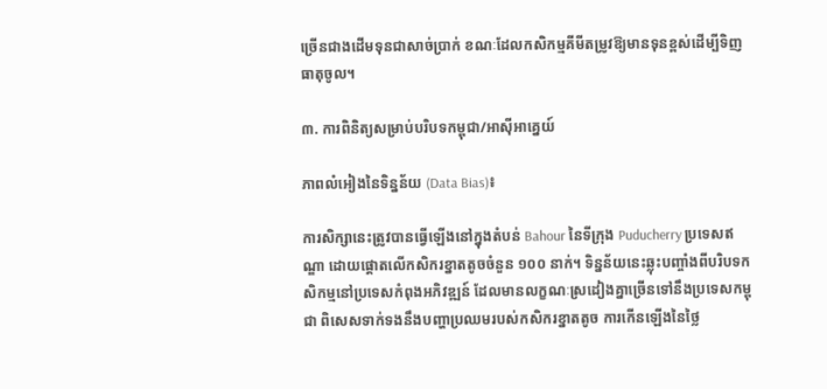ច្រើនជាងដើមទុនជាសាច់ប្រាក់ ខណៈដែលកសិកម្មគីមីតម្រូវឱ្យមានទុនខ្ពស់ដើម្បីទិញធាតុចូល។

៣. ការពិនិត្យសម្រាប់បរិបទកម្ពុជា/អាស៊ីអាគ្នេយ៍

ភាពលំអៀងនៃទិន្នន័យ (Data Bias)៖

ការសិក្សានេះត្រូវបានធ្វើឡើងនៅក្នុងតំបន់ Bahour នៃទីក្រុង Puducherry ប្រទេសឥណ្ឌា ដោយផ្តោតលើកសិករខ្នាតតូចចំនួន ១០០ នាក់។ ទិន្នន័យនេះឆ្លុះបញ្ចាំងពីបរិបទកសិកម្មនៅប្រទេសកំពុងអភិវឌ្ឍន៍ ដែលមានលក្ខណៈស្រដៀងគ្នាច្រើនទៅនឹងប្រទេសកម្ពុជា ពិសេសទាក់ទងនឹងបញ្ហាប្រឈមរបស់កសិករខ្នាតតូច ការកើនឡើងនៃថ្លៃ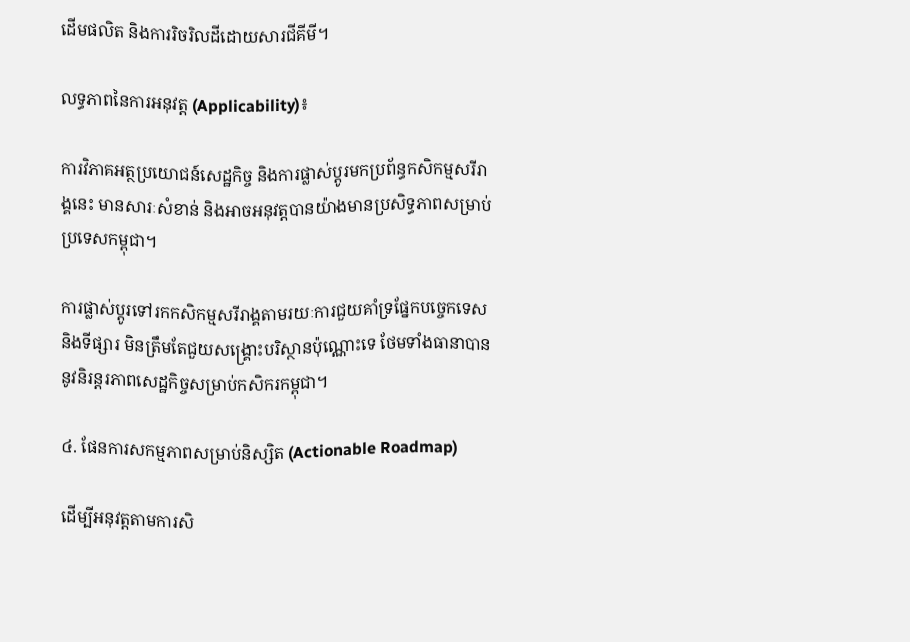ដើមផលិត និងការរិចរិលដីដោយសារជីគីមី។

លទ្ធភាពនៃការអនុវត្ត (Applicability)៖

ការវិភាគអត្ថប្រយោជន៍សេដ្ឋកិច្ច និងការផ្លាស់ប្តូរមកប្រព័ន្ធកសិកម្មសរីរាង្គនេះ មានសារៈសំខាន់ និងអាចអនុវត្តបានយ៉ាងមានប្រសិទ្ធភាពសម្រាប់ប្រទេសកម្ពុជា។

ការផ្លាស់ប្តូរទៅរកកសិកម្មសរីរាង្គតាមរយៈការជួយគាំទ្រផ្នែកបច្ចេកទេស និងទីផ្សារ មិនត្រឹមតែជួយសង្គ្រោះបរិស្ថានប៉ុណ្ណោះទេ ថែមទាំងធានាបាននូវនិរន្តរភាពសេដ្ឋកិច្ចសម្រាប់កសិករកម្ពុជា។

៤. ផែនការសកម្មភាពសម្រាប់និស្សិត (Actionable Roadmap)

ដើម្បីអនុវត្តតាមការសិ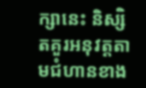ក្សានេះ និស្សិតគួរអនុវត្តតាមជំហានខាង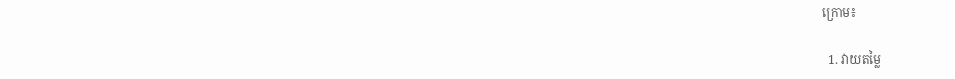ក្រោម៖

  1. វាយតម្លៃ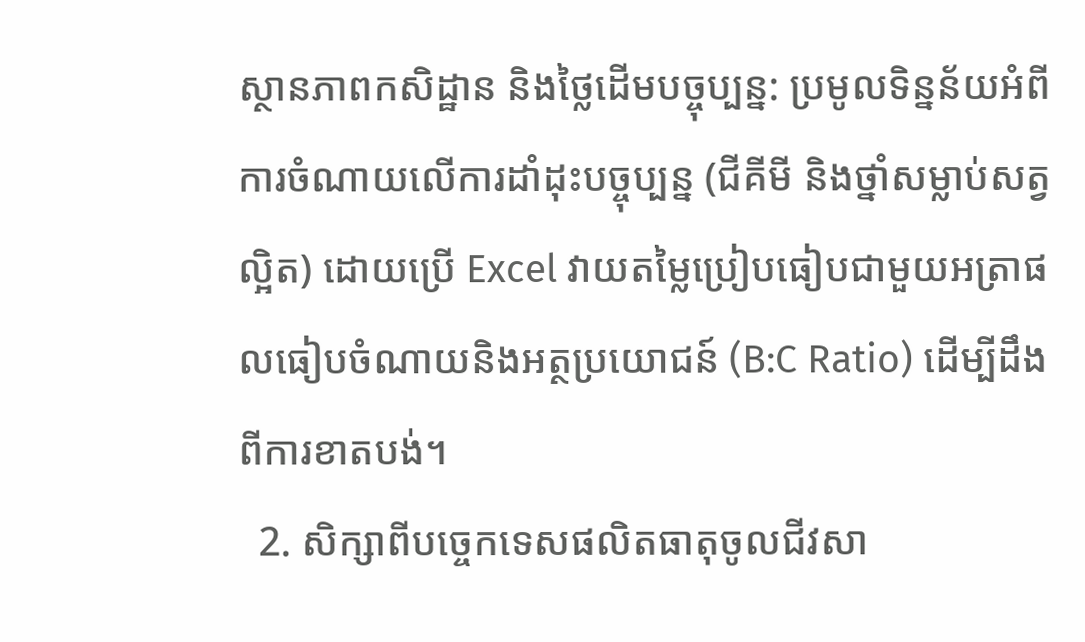ស្ថានភាពកសិដ្ឋាន និងថ្លៃដើមបច្ចុប្បន្ន: ប្រមូលទិន្នន័យអំពីការចំណាយលើការដាំដុះបច្ចុប្បន្ន (ជីគីមី និងថ្នាំសម្លាប់សត្វល្អិត) ដោយប្រើ Excel វាយតម្លៃប្រៀបធៀបជាមួយអត្រាផលធៀបចំណាយនិងអត្ថប្រយោជន៍ (B:C Ratio) ដើម្បីដឹងពីការខាតបង់។
  2. សិក្សាពីបច្ចេកទេសផលិតធាតុចូលជីវសា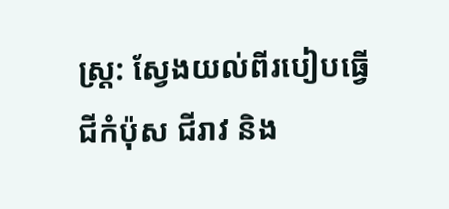ស្រ្ត: ស្វែងយល់ពីរបៀបធ្វើជីកំប៉ុស ជីរាវ និង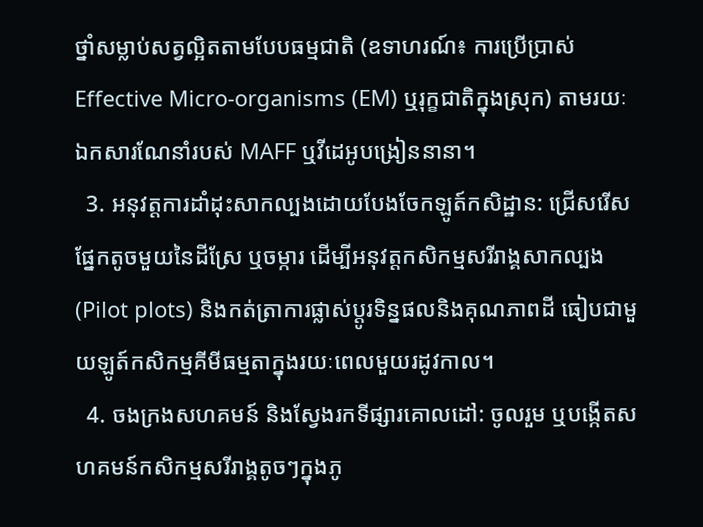ថ្នាំសម្លាប់សត្វល្អិតតាមបែបធម្មជាតិ (ឧទាហរណ៍៖ ការប្រើប្រាស់ Effective Micro-organisms (EM) ឬរុក្ខជាតិក្នុងស្រុក) តាមរយៈឯកសារណែនាំរបស់ MAFF ឬវីដេអូបង្រៀននានា។
  3. អនុវត្តការដាំដុះសាកល្បងដោយបែងចែកឡូត៍កសិដ្ឋាន: ជ្រើសរើសផ្នែកតូចមួយនៃដីស្រែ ឬចម្ការ ដើម្បីអនុវត្តកសិកម្មសរីរាង្គសាកល្បង (Pilot plots) និងកត់ត្រាការផ្លាស់ប្តូរទិន្នផលនិងគុណភាពដី ធៀបជាមួយឡូត៍កសិកម្មគីមីធម្មតាក្នុងរយៈពេលមួយរដូវកាល។
  4. ចងក្រងសហគមន៍ និងស្វែងរកទីផ្សារគោលដៅ: ចូលរួម ឬបង្កើតសហគមន៍កសិកម្មសរីរាង្គតូចៗក្នុងភូ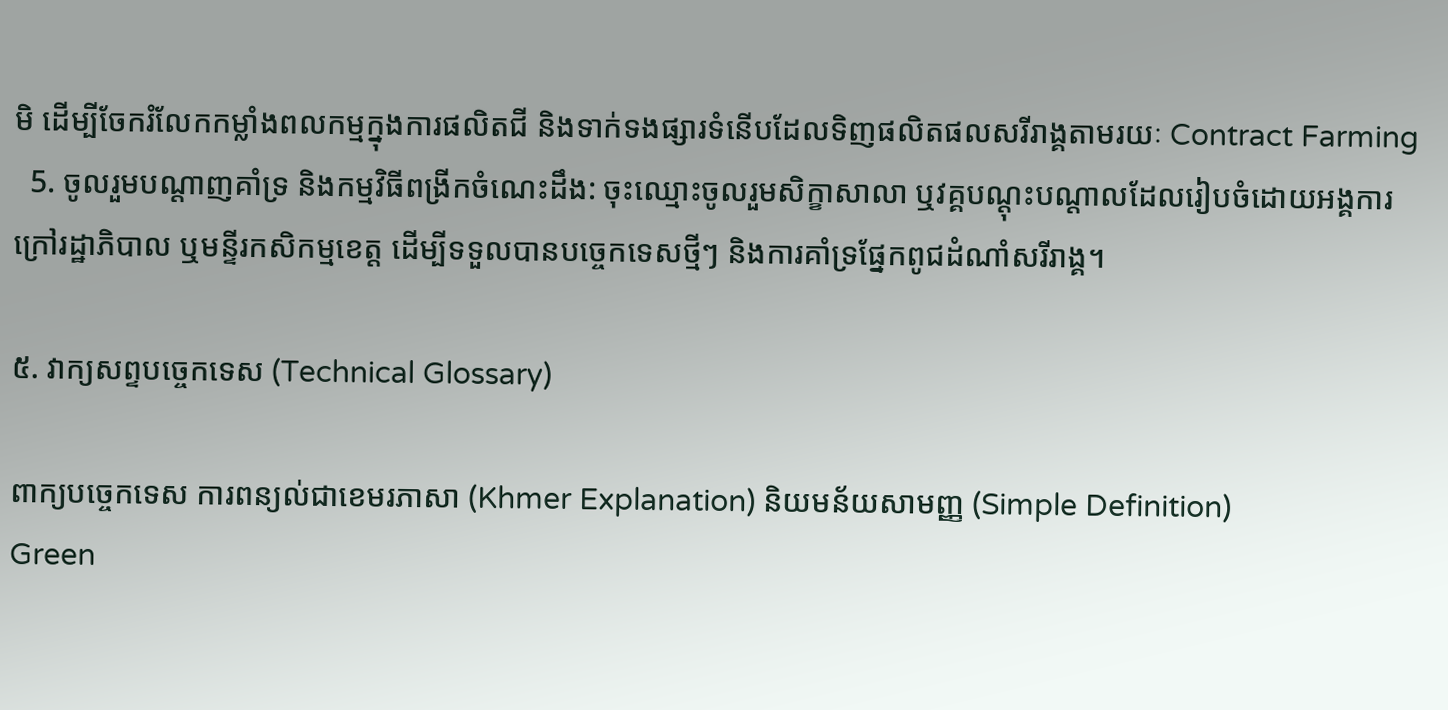មិ ដើម្បីចែករំលែកកម្លាំងពលកម្មក្នុងការផលិតជី និងទាក់ទងផ្សារទំនើបដែលទិញផលិតផលសរីរាង្គតាមរយៈ Contract Farming
  5. ចូលរួមបណ្តាញគាំទ្រ និងកម្មវិធីពង្រីកចំណេះដឹង: ចុះឈ្មោះចូលរួមសិក្ខាសាលា ឬវគ្គបណ្តុះបណ្តាលដែលរៀបចំដោយអង្គការក្រៅរដ្ឋាភិបាល ឬមន្ទីរកសិកម្មខេត្ត ដើម្បីទទួលបានបច្ចេកទេសថ្មីៗ និងការគាំទ្រផ្នែកពូជដំណាំសរីរាង្គ។

៥. វាក្យសព្ទបច្ចេកទេស (Technical Glossary)

ពាក្យបច្ចេកទេស ការពន្យល់ជាខេមរភាសា (Khmer Explanation) និយមន័យសាមញ្ញ (Simple Definition)
Green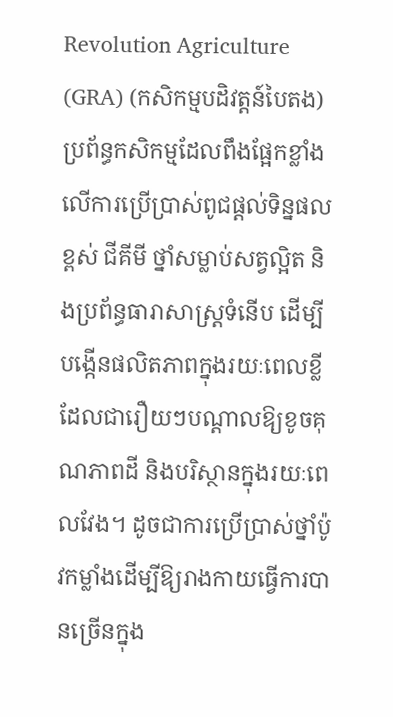Revolution Agriculture (GRA) (កសិកម្មបដិវត្តន៍បៃតង) ប្រព័ន្ធកសិកម្មដែលពឹងផ្អែកខ្លាំងលើការប្រើប្រាស់ពូជផ្តល់ទិន្នផលខ្ពស់ ជីគីមី ថ្នាំសម្លាប់សត្វល្អិត និងប្រព័ន្ធធារាសាស្ត្រទំនើប ដើម្បីបង្កើនផលិតភាពក្នុងរយៈពេលខ្លី ដែលជារឿយៗបណ្តាលឱ្យខូចគុណភាពដី និងបរិស្ថានក្នុងរយៈពេលវែង។ ដូចជាការប្រើប្រាស់ថ្នាំប៉ូវកម្លាំងដើម្បីឱ្យរាងកាយធ្វើការបានច្រើនក្នុង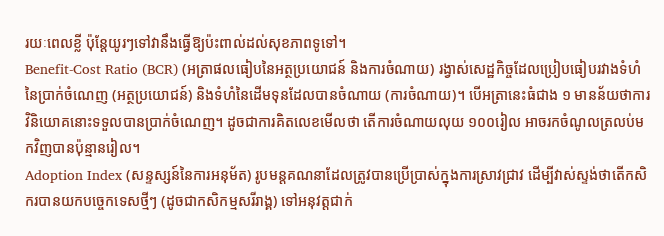រយៈពេលខ្លី ប៉ុន្តែយូរៗទៅវានឹងធ្វើឱ្យប៉ះពាល់ដល់សុខភាពទូទៅ។
Benefit-Cost Ratio (BCR) (អត្រាផលធៀបនៃអត្ថប្រយោជន៍ និងការចំណាយ) រង្វាស់សេដ្ឋកិច្ចដែលប្រៀបធៀបរវាងទំហំនៃប្រាក់ចំណេញ (អត្ថប្រយោជន៍) និងទំហំនៃដើមទុនដែលបានចំណាយ (ការចំណាយ)។ បើអត្រានេះធំជាង ១ មានន័យថាការវិនិយោគនោះទទួលបានប្រាក់ចំណេញ។ ដូចជាការគិតលេខមើលថា តើការចំណាយលុយ ១០០រៀល អាចរកចំណូលត្រលប់មកវិញបានប៉ុន្មានរៀល។
Adoption Index (សន្ទស្សន៍នៃការអនុម័ត) រូបមន្តគណនាដែលត្រូវបានប្រើប្រាស់ក្នុងការស្រាវជ្រាវ ដើម្បីវាស់ស្ទង់ថាតើកសិករបានយកបច្ចេកទេសថ្មីៗ (ដូចជាកសិកម្មសរីរាង្គ) ទៅអនុវត្តជាក់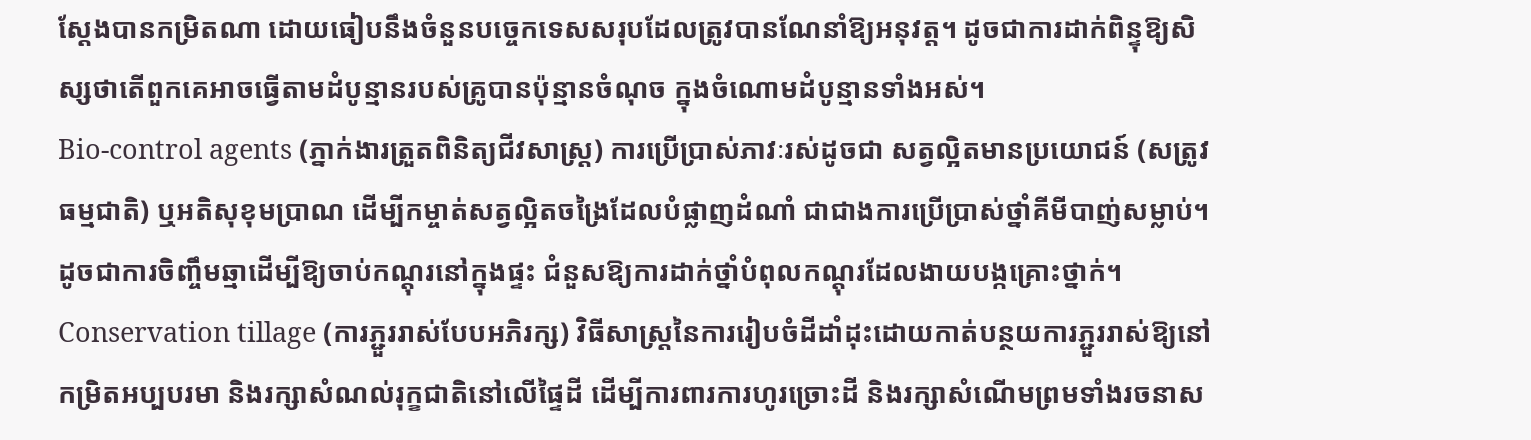ស្តែងបានកម្រិតណា ដោយធៀបនឹងចំនួនបច្ចេកទេសសរុបដែលត្រូវបានណែនាំឱ្យអនុវត្ត។ ដូចជាការដាក់ពិន្ទុឱ្យសិស្សថាតើពួកគេអាចធ្វើតាមដំបូន្មានរបស់គ្រូបានប៉ុន្មានចំណុច ក្នុងចំណោមដំបូន្មានទាំងអស់។
Bio-control agents (ភ្នាក់ងារត្រួតពិនិត្យជីវសាស្រ្ត) ការប្រើប្រាស់ភាវៈរស់ដូចជា សត្វល្អិតមានប្រយោជន៍ (សត្រូវធម្មជាតិ) ឬអតិសុខុមប្រាណ ដើម្បីកម្ចាត់សត្វល្អិតចង្រៃដែលបំផ្លាញដំណាំ ជាជាងការប្រើប្រាស់ថ្នាំគីមីបាញ់សម្លាប់។ ដូចជាការចិញ្ចឹមឆ្មាដើម្បីឱ្យចាប់កណ្តុរនៅក្នុងផ្ទះ ជំនួសឱ្យការដាក់ថ្នាំបំពុលកណ្តុរដែលងាយបង្កគ្រោះថ្នាក់។
Conservation tillage (ការភ្ជួររាស់បែបអភិរក្ស) វិធីសាស្ត្រនៃការរៀបចំដីដាំដុះដោយកាត់បន្ថយការភ្ជួររាស់ឱ្យនៅកម្រិតអប្បបរមា និងរក្សាសំណល់រុក្ខជាតិនៅលើផ្ទៃដី ដើម្បីការពារការហូរច្រោះដី និងរក្សាសំណើមព្រមទាំងរចនាស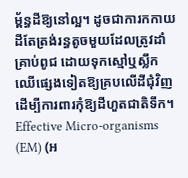ម្ព័ន្ធដីឱ្យនៅល្អ។ ដូចជាការកកាយដីតែត្រង់រន្ធតូចមួយដែលត្រូវដាំគ្រាប់ពូជ ដោយទុកស្មៅឬស្លឹកឈើផ្សេងទៀតឱ្យគ្របលើដីជុំវិញដើម្បីការពារកុំឱ្យដីហួតជាតិទឹក។
Effective Micro-organisms (EM) (អ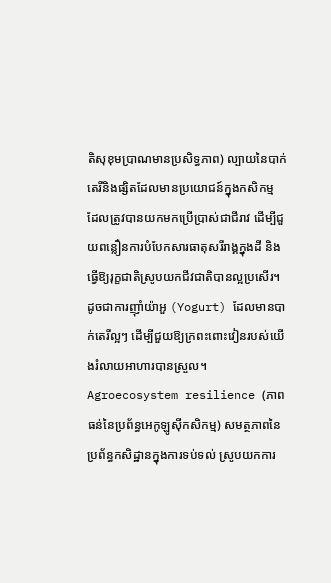តិសុខុមប្រាណមានប្រសិទ្ធភាព) ល្បាយនៃបាក់តេរីនិងផ្សិតដែលមានប្រយោជន៍ក្នុងកសិកម្ម ដែលត្រូវបានយកមកប្រើប្រាស់ជាជីរាវ ដើម្បីជួយពន្លឿនការបំបែកសារធាតុសរីរាង្គក្នុងដី និងធ្វើឱ្យរុក្ខជាតិស្រូបយកជីវជាតិបានល្អប្រសើរ។ ដូចជាការញ៉ាំយ៉ាអួ (Yogurt) ដែលមានបាក់តេរីល្អៗ ដើម្បីជួយឱ្យក្រពះពោះវៀនរបស់យើងរំលាយអាហារបានស្រួល។
Agroecosystem resilience (ភាពធន់នៃប្រព័ន្ធអេកូឡូស៊ីកសិកម្ម) សមត្ថភាពនៃប្រព័ន្ធកសិដ្ឋានក្នុងការទប់ទល់ ស្រូបយកការ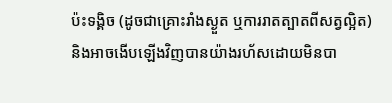ប៉ះទង្គិច (ដូចជាគ្រោះរាំងស្ងួត ឬការរាតត្បាតពីសត្វល្អិត) និងអាចងើបឡើងវិញបានយ៉ាងរហ័សដោយមិនបា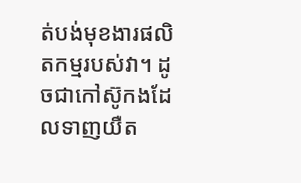ត់បង់មុខងារផលិតកម្មរបស់វា។ ដូចជាកៅស៊ូកងដែលទាញយឺត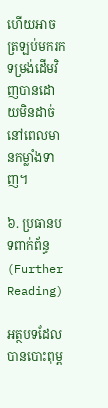ហើយអាចត្រឡប់មករកទម្រង់ដើមវិញបានដោយមិនដាច់ នៅពេលមានកម្លាំងទាញ។

៦. ប្រធានបទពាក់ព័ន្ធ (Further Reading)

អត្ថបទដែលបានបោះពុម្ព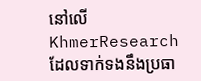នៅលើ KhmerResearch ដែលទាក់ទងនឹងប្រធា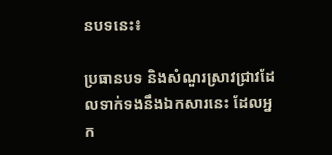នបទនេះ៖

ប្រធានបទ និងសំណួរស្រាវជ្រាវដែលទាក់ទងនឹងឯកសារនេះ ដែលអ្នក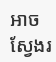អាចស្វែងរ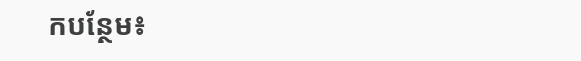កបន្ថែម៖